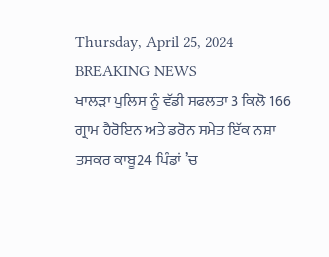Thursday, April 25, 2024
BREAKING NEWS
ਖਾਲੜਾ ਪੁਲਿਸ ਨੂੰ ਵੱਡੀ ਸਫਲਤਾ 3 ਕਿਲੋ 166 ਗ੍ਰਾਮ ਹੈਰੋਇਨ ਅਤੇ ਡਰੋਨ ਸਮੇਤ ਇੱਕ ਨਸ਼ਾ ਤਸਕਰ ਕਾਬੂ24 ਪਿੰਡਾਂ ’ਚ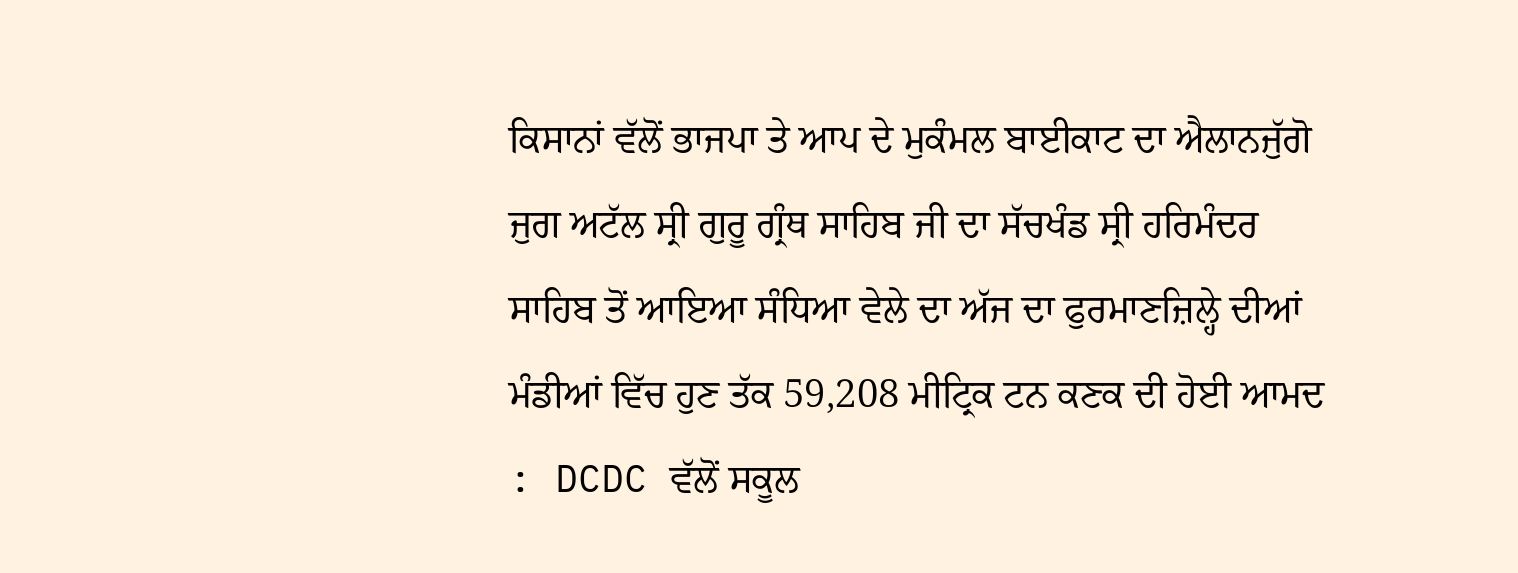ਕਿਸਾਨਾਂ ਵੱਲੋਂ ਭਾਜਪਾ ਤੇ ਆਪ ਦੇ ਮੁਕੰਮਲ ਬਾਈਕਾਟ ਦਾ ਐਲਾਨਜੁੱਗੋ ਜੁਗ ਅਟੱਲ ਸ੍ਰੀ ਗੁਰੂ ਗ੍ਰੰਥ ਸਾਹਿਬ ਜੀ ਦਾ ਸੱਚਖੰਡ ਸ੍ਰੀ ਹਰਿਮੰਦਰ ਸਾਹਿਬ ਤੋਂ ਆਇਆ ਸੰਧਿਆ ਵੇਲੇ ਦਾ ਅੱਜ ਦਾ ਫੁਰਮਾਣਜ਼ਿਲ੍ਹੇ ਦੀਆਂ ਮੰਡੀਆਂ ਵਿੱਚ ਹੁਣ ਤੱਕ 59,208 ਮੀਟ੍ਰਿਕ ਟਨ ਕਣਕ ਦੀ ਹੋਈ ਆਮਦ : DCDC ਵੱਲੋਂ ਸਕੂਲ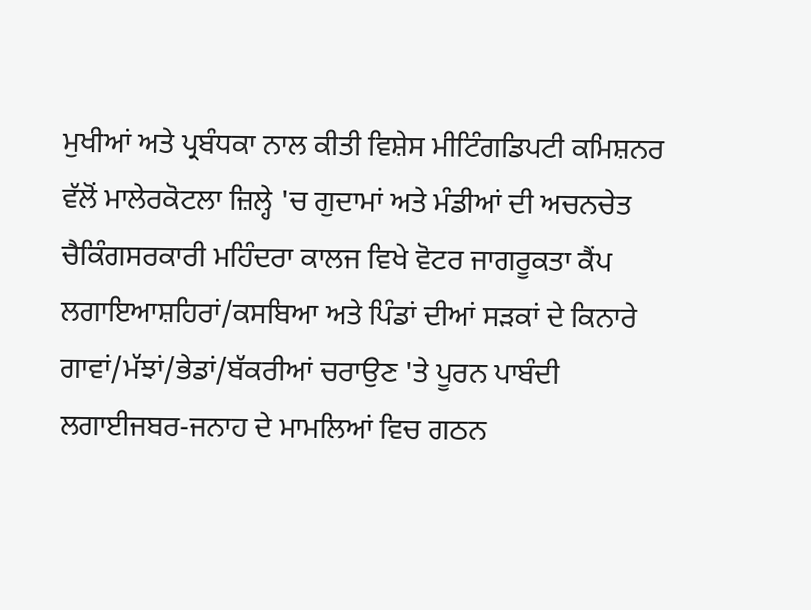ਮੁਖੀਆਂ ਅਤੇ ਪ੍ਰਬੰਧਕਾ ਨਾਲ ਕੀਤੀ ਵਿਸ਼ੇਸ ਮੀਟਿੰਗਡਿਪਟੀ ਕਮਿਸ਼ਨਰ ਵੱਲੋਂ ਮਾਲੇਰਕੋਟਲਾ ਜ਼ਿਲ੍ਹੇ 'ਚ ਗੁਦਾਮਾਂ ਅਤੇ ਮੰਡੀਆਂ ਦੀ ਅਚਨਚੇਤ ਚੈਕਿੰਗਸਰਕਾਰੀ ਮਹਿੰਦਰਾ ਕਾਲਜ ਵਿਖੇ ਵੋਟਰ ਜਾਗਰੂਕਤਾ ਕੈਂਪ ਲਗਾਇਆਸ਼ਹਿਰਾਂ/ਕਸਬਿਆ ਅਤੇ ਪਿੰਡਾਂ ਦੀਆਂ ਸੜਕਾਂ ਦੇ ਕਿਨਾਰੇ ਗਾਵਾਂ/ਮੱਝਾਂ/ਭੇਡਾਂ/ਬੱਕਰੀਆਂ ਚਰਾਉਣ 'ਤੇ ਪੂਰਨ ਪਾਬੰਦੀ ਲਗਾਈਜਬਰ-ਜਨਾਹ ਦੇ ਮਾਮਲਿਆਂ ਵਿਚ ਗਠਨ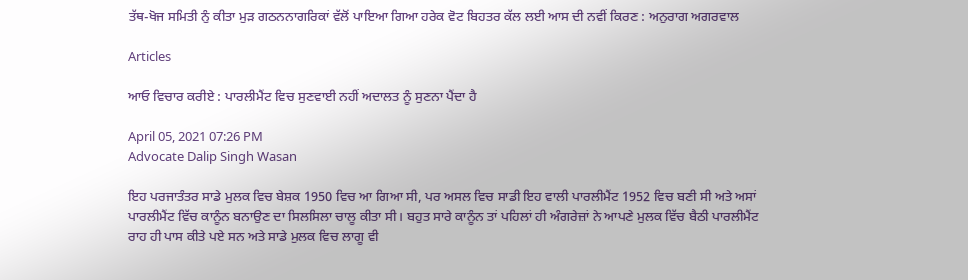ਤੱਥ-ਖੋਜ ਸਮਿਤੀ ਨੁੰ ਕੀਤਾ ਮੁੜ ਗਠਨਨਾਗਰਿਕਾਂ ਵੱਲੋਂ ਪਾਇਆ ਗਿਆ ਹਰੇਕ ਵੋਟ ਬਿਹਤਰ ਕੱਲ ਲਈ ਆਸ ਦੀ ਨਵੀਂ ਕਿਰਣ : ਅਨੁਰਾਗ ਅਗਰਵਾਲ

Articles

ਆਓ ਵਿਚਾਰ ਕਰੀਏ : ਪਾਰਲੀਮੈਂਟ ਵਿਚ ਸੁਣਵਾਈ ਨਹੀਂ ਅਦਾਲਤ ਨੂੰ ਸੁਣਨਾ ਪੈਂਦਾ ਹੈ

April 05, 2021 07:26 PM
Advocate Dalip Singh Wasan

ਇਹ ਪਰਜਾਤੰਤਰ ਸਾਡੇ ਮੁਲਕ ਵਿਚ ਬੇਸ਼ਕ 1950 ਵਿਚ ਆ ਗਿਆ ਸੀ, ਪਰ ਅਸਲ ਵਿਚ ਸਾਡੀ ਇਹ ਵਾਲੀ ਪਾਰਲੀਮੈਂਟ 1952 ਵਿਚ ਬਣੀ ਸੀ ਅਤੇ ਅਸਾਂ ਪਾਰਲੀਮੈਂਟ ਵਿੱਚ ਕਾਨੂੰਨ ਬਨਾਉਣ ਦਾ ਸਿਲਸਿਲਾ ਚਾਲੂ ਕੀਤਾ ਸੀ। ਬਹੁਤ ਸਾਰੇ ਕਾਨੂੰਨ ਤਾਂ ਪਹਿਲਾਂ ਹੀ ਅੰਗਰੇਜ਼ਾਂ ਨੇ ਆਪਣੇ ਮੁਲਕ ਵਿੱਚ ਬੈਠੀ ਪਾਰਲੀਮੈਂਟ ਰਾਹ ਹੀ ਪਾਸ ਕੀਤੇ ਪਏ ਸਨ ਅਤੇ ਸਾਡੇ ਮੁਲਕ ਵਿਚ ਲਾਗੂ ਵੀ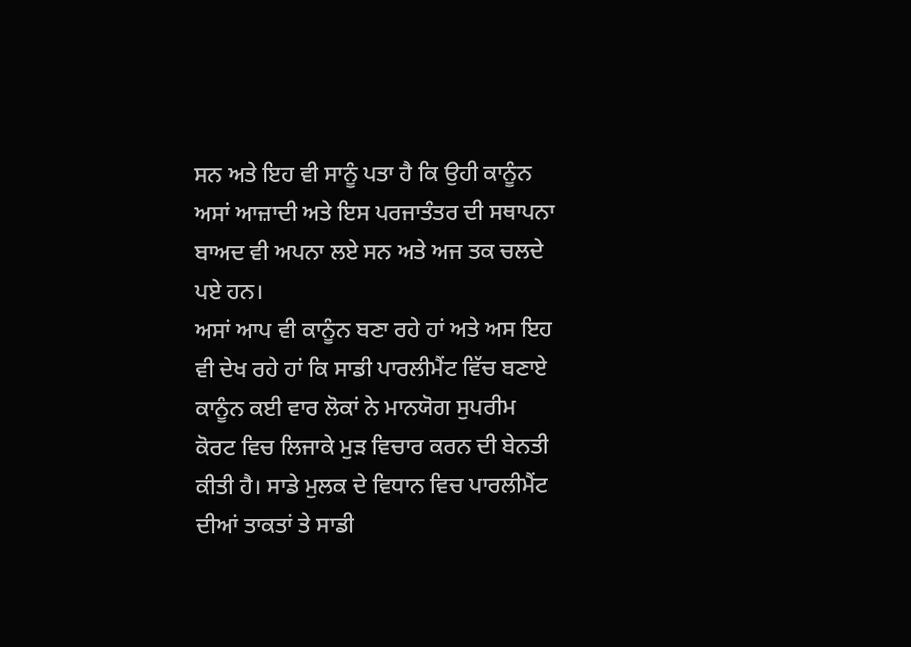ਸਨ ਅਤੇ ਇਹ ਵੀ ਸਾਨੂੰ ਪਤਾ ਹੈ ਕਿ ਉਹੀ ਕਾਨੂੰਨ ਅਸਾਂ ਆਜ਼ਾਦੀ ਅਤੇ ਇਸ ਪਰਜਾਤੰਤਰ ਦੀ ਸਥਾਪਨਾ ਬਾਅਦ ਵੀ ਅਪਨਾ ਲਏ ਸਨ ਅਤੇ ਅਜ ਤਕ ਚਲਦੇ ਪਏ ਹਨ।
ਅਸਾਂ ਆਪ ਵੀ ਕਾਨੂੰਨ ਬਣਾ ਰਹੇ ਹਾਂ ਅਤੇ ਅਸ ਇਹ ਵੀ ਦੇਖ ਰਹੇ ਹਾਂ ਕਿ ਸਾਡੀ ਪਾਰਲੀਮੈਂਟ ਵਿੱਚ ਬਣਾਏ ਕਾਨੂੰਨ ਕਈ ਵਾਰ ਲੋਕਾਂ ਨੇ ਮਾਨਯੋਗ ਸੁਪਰੀਮ ਕੋਰਟ ਵਿਚ ਲਿਜਾਕੇ ਮੁੜ ਵਿਚਾਰ ਕਰਨ ਦੀ ਬੇਨਤੀ ਕੀਤੀ ਹੈ। ਸਾਡੇ ਮੁਲਕ ਦੇ ਵਿਧਾਨ ਵਿਚ ਪਾਰਲੀਮੈਂਟ ਦੀਆਂ ਤਾਕਤਾਂ ਤੇ ਸਾਡੀ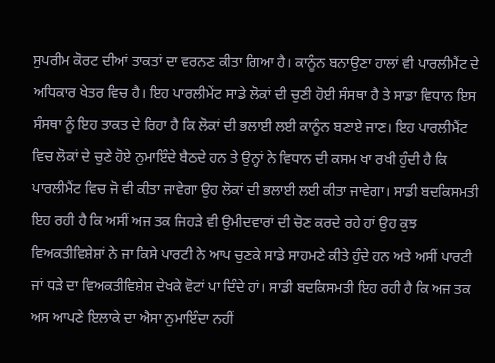ਸੁਪਰੀਮ ਕੋਰਟ ਦੀਆਂ ਤਾਕਤਾਂ ਦਾ ਵਰਨਣ ਕੀਤਾ ਗਿਆ ਹੈ। ਕਾਨੂੰਨ ਬਨਾਉਣਾ ਹਾਲਾਂ ਵੀ ਪਾਰਲੀਮੈਂਟ ਦੇ ਅਧਿਕਾਰ ਖੇਤਰ ਵਿਚ ਹੈ। ਇਹ ਪਾਰਲੀਮੇਂਟ ਸਾਡੇ ਲੋਕਾਂ ਦੀ ਚੁਣੀ ਹੋਈ ਸੰਸਥਾ ਹੈ ਤੇ ਸਾਡਾ ਵਿਧਾਨ ਇਸ ਸੰਸਥਾ ਨੂੰ ਇਹ ਤਾਕਤ ਦੇ ਰਿਹਾ ਹੈ ਕਿ ਲੋਕਾਂ ਦੀ ਭਲਾਈ ਲਈ ਕਾਨੂੰਨ ਬਣਾਏ ਜਾਣ। ਇਹ ਪਾਰਲੀਮੈਂਟ ਵਿਚ ਲੋਕਾਂ ਦੇ ਚੁਣੇ ਹੋਏ ਨੁਮਾਇੰਦੇ ਬੈਠਦੇ ਹਨ ਤੇ ਉਨ੍ਹਾਂ ਨੇ ਵਿਧਾਨ ਦੀ ਕਸਮ ਖਾ ਰਖੀ ਹੁੰਦੀ ਹੈ ਕਿ ਪਾਰਲੀਮੈਂਟ ਵਿਚ ਜੋ ਵੀ ਕੀਤਾ ਜਾਵੇਗਾ ਉਹ ਲੋਕਾਂ ਦੀ ਭਲਾਈ ਲਈ ਕੀਤਾ ਜਾਵੇਗਾ। ਸਾਡੀ ਬਦਕਿਸਮਤੀ ਇਹ ਰਹੀ ਹੈ ਕਿ ਅਸੀਂ ਅਜ ਤਕ ਜਿਹੜੇ ਵੀ ਉਮੀਦਵਾਰਾਂ ਦੀ ਚੋਣ ਕਰਦੇ ਰਹੇ ਹਾਂ ਉਹ ਕੁਝ ਵਿਅਕਤੀਵਿਸ਼ੇਸ਼ਾਂ ਨੇ ਜਾ ਕਿਸੇ ਪਾਰਟੀ ਨੇ ਆਪ ਚੁਣਕੇ ਸਾਡੇ ਸਾਹਮਣੇ ਕੀਤੇ ਹੁੰਦੇ ਹਨ ਅਤੇ ਅਸੀਂ ਪਾਰਟੀ ਜਾਂ ਧੜੇ ਦਾ ਵਿਅਕਤੀਵਿਸ਼ੇਸ਼ ਦੇਖਕੇ ਵੋਟਾਂ ਪਾ ਦਿੰਦੇ ਹਾਂ। ਸਾਡੀ ਬਦਕਿਸਮਤੀ ਇਹ ਰਹੀ ਹੈ ਕਿ ਅਜ ਤਕ ਅਸ ਆਪਣੇ ਇਲਾਕੇ ਦਾ ਐਸਾ ਨੁਮਾਇੰਦਾ ਨਹੀਂ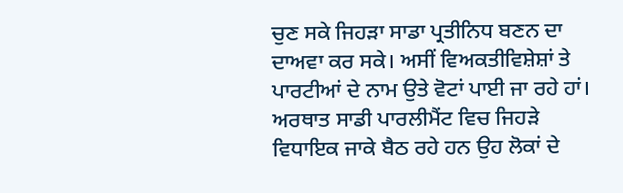ਚੁਣ ਸਕੇ ਜਿਹੜਾ ਸਾਡਾ ਪ੍ਰਤੀਨਿਧ ਬਣਨ ਦਾ ਦਾਅਵਾ ਕਰ ਸਕੇ। ਅਸੀਂ ਵਿਅਕਤੀਵਿਸ਼ੇਸ਼ਾਂ ਤੇ ਪਾਰਟੀਆਂ ਦੇ ਨਾਮ ਉਤੇ ਵੋਟਾਂ ਪਾਈ ਜਾ ਰਹੇ ਹਾਂ। ਅਰਥਾਤ ਸਾਡੀ ਪਾਰਲੀਮੈਂਟ ਵਿਚ ਜਿਹੜੇ ਵਿਧਾਇਕ ਜਾਕੇ ਬੈਠ ਰਹੇ ਹਨ ਉਹ ਲੋਕਾਂ ਦੇ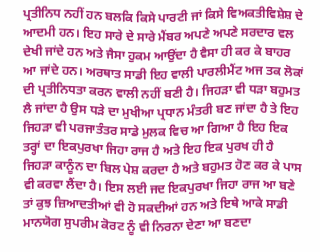ਪ੍ਰਤੀਨਿਧ ਨਹੀਂ ਹਨ ਬਲਕਿ ਕਿਸੇ ਪਾਰਟੀ ਜਾਂ ਕਿਸੇ ਵਿਅਕਤੀਵਿਸ਼ੇਸ਼ ਦੇ ਆਦਮੀ ਹਨ। ਇਹ ਸਾਰੇ ਦੇ ਸਾਰੇ ਮੈਂਬਰ ਅਪਣੇ ਅਪਣੇ ਸਰਦਾਰ ਵਲ ਦੇਖੀ ਜਾਂਦੇ ਹਨ ਅਤੇ ਜੈਸਾ ਹੁਕਮ ਆਉਂਦਾ ਹੈ ਵੈਸਾ ਹੀ ਕਰ ਕੇ ਬਾਹਰ ਆ ਜਾਂਦੇ ਹਨ। ਅਰਥਾਤ ਸਾਡੀ ਇਹ ਵਾਲੀ ਪਾਰਲੀਮੈਂਟ ਅਜ ਤਕ ਲੋਕਾਂ ਦੀ ਪ੍ਰਤੀਨਿਧਤਾ ਕਰਨ ਵਾਲੀ ਨਹੀਂ ਬਣੀ ਹੈ। ਜਿਹੜਾ ਵੀ ਧੜਾ ਬਹੁਮਤ ਲੈ ਜਾਂਦਾ ਹੈ ਉਸ ਧੜੇ ਦਾ ਮੁਖੀਆ ਪ੍ਰਧਾਨ ਮੰਤਰੀ ਬਣ ਜਾਂਦਾ ਹੈ ਤੇ ਇਹ ਜਿਹੜਾ ਵੀ ਪਰਜਾਤੰਤਰ ਸਾਡੇ ਮੁਲਕ ਵਿਚ ਆ ਗਿਆ ਹੈ ਇਹ ਇਕ ਤਰ੍ਹਾਂ ਦਾ ਇਕਪੁਰਖਾ ਜਿਹਾ ਰਾਜ ਹੈ ਅਤੇ ਇਹ ਇਕ ਪੁਰਖ ਹੀ ਹੈ ਜਿਹੜਾ ਕਾਨੂੰਨ ਦਾ ਬਿਲ ਪੇਸ਼ ਕਰਦਾ ਹੈ ਅਤੇ ਬਹੁਮਤ ਹੋਣ ਕਰ ਕੇ ਪਾਸ ਵੀ ਕਰਵਾ ਲੈਂਦਾ ਹੈ। ਇਸ ਲਈ ਜਦ ਇਕਪੁਰਖਾ ਜਿਹਾ ਰਾਜ ਆ ਬਣੇ ਤਾਂ ਕੁਝ ਜ਼ਿਆਦਤੀਆਂ ਵੀ ਹੋ ਸਕਦੀਆਂ ਹਨ ਅਤੇ ਇਥੇ ਆਕੇ ਸਾਡੀ ਮਾਨਯੋਗ ਸੁਪਰੀਮ ਕੋਰਟ ਨੂੰ ਵੀ ਨਿਰਨਾ ਦੇਣਾ ਆ ਬਣਦਾ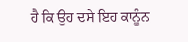ਹੈ ਕਿ ਉਹ ਦਸੇ ਇਹ ਕਾਨੂੰਨ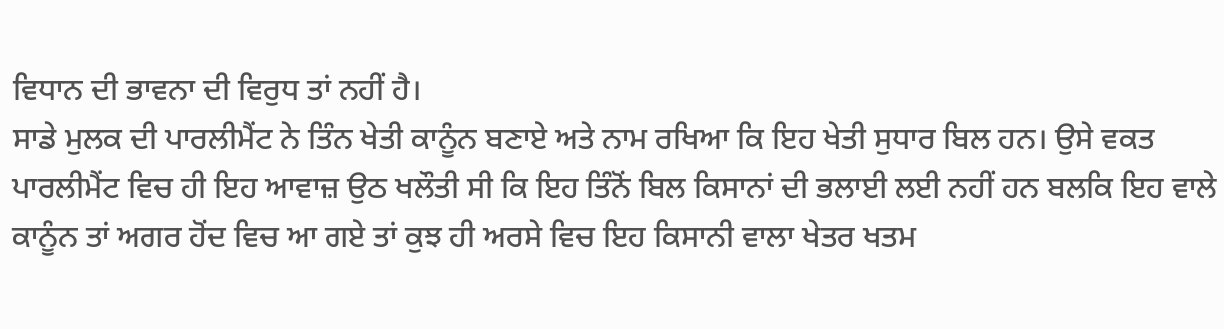ਵਿਧਾਨ ਦੀ ਭਾਵਨਾ ਦੀ ਵਿਰੁਧ ਤਾਂ ਨਹੀਂ ਹੈ।
ਸਾਡੇ ਮੁਲਕ ਦੀ ਪਾਰਲੀਮੈਂਟ ਨੇ ਤਿੰਨ ਖੇਤੀ ਕਾਨੂੰਨ ਬਣਾਏ ਅਤੇ ਨਾਮ ਰਖਿਆ ਕਿ ਇਹ ਖੇਤੀ ਸੁਧਾਰ ਬਿਲ ਹਨ। ਉਸੇ ਵਕਤ ਪਾਰਲੀਮੈਂਟ ਵਿਚ ਹੀ ਇਹ ਆਵਾਜ਼ ਉਠ ਖਲੌਤੀ ਸੀ ਕਿ ਇਹ ਤਿੰਨੋਂ ਬਿਲ ਕਿਸਾਨਾਂ ਦੀ ਭਲਾਈ ਲਈ ਨਹੀਂ ਹਨ ਬਲਕਿ ਇਹ ਵਾਲੇ ਕਾਨੂੰਨ ਤਾਂ ਅਗਰ ਹੋਂਦ ਵਿਚ ਆ ਗਏ ਤਾਂ ਕੁਝ ਹੀ ਅਰਸੇ ਵਿਚ ਇਹ ਕਿਸਾਨੀ ਵਾਲਾ ਖੇਤਰ ਖਤਮ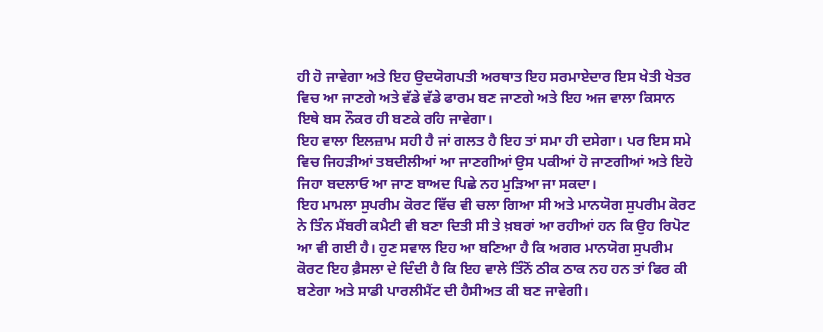ਹੀ ਹੋ ਜਾਵੇਗਾ ਅਤੇ ਇਹ ਉਦਯੋਗਪਤੀ ਅਰਥਾਤ ਇਹ ਸਰਮਾਏਦਾਰ ਇਸ ਖੇਤੀ ਖੇਤਰ ਵਿਚ ਆ ਜਾਣਗੇ ਅਤੇ ਵੱਡੇ ਵੱਡੇ ਫਾਰਮ ਬਣ ਜਾਣਗੇ ਅਤੇ ਇਹ ਅਜ ਵਾਲਾ ਕਿਸਾਨ ਇਥੇ ਬਸ ਨੌਕਰ ਹੀ ਬਣਕੇ ਰਹਿ ਜਾਵੇਗਾ।
ਇਹ ਵਾਲਾ ਇਲਜ਼ਾਮ ਸਹੀ ਹੈ ਜਾਂ ਗਲਤ ਹੈ ਇਹ ਤਾਂ ਸਮਾ ਹੀ ਦਸੇਗਾ। ਪਰ ਇਸ ਸਮੇ ਵਿਚ ਜਿਹੜੀਆਂ ਤਬਦੀਲੀਆਂ ਆ ਜਾਣਗੀਆਂ ਉਸ ਪਕੀਆਂ ਹੋ ਜਾਣਗੀਆਂ ਅਤੇ ਇਹੋ ਜਿਹਾ ਬਦਲਾਓ ਆ ਜਾਣ ਬਾਅਦ ਪਿਛੇ ਨਹ ਮੁੜਿਆ ਜਾ ਸਕਦਾ।
ਇਹ ਮਾਮਲਾ ਸੁਪਰੀਮ ਕੋਰਟ ਵਿੱਚ ਵੀ ਚਲਾ ਗਿਆ ਸੀ ਅਤੇ ਮਾਨਯੋਗ ਸੁਪਰੀਮ ਕੋਰਟ ਨੇ ਤਿੰਨ ਮੈਂਬਰੀ ਕਮੈਟੀ ਵੀ ਬਣਾ ਦਿਤੀ ਸੀ ਤੇ ਖ਼ਬਰਾਂ ਆ ਰਹੀਆਂ ਹਨ ਕਿ ਉਹ ਰਿਪੋਟ ਆ ਵੀ ਗਈ ਹੈ। ਹੁਣ ਸਵਾਲ ਇਹ ਆ ਬਣਿਆ ਹੈ ਕਿ ਅਗਰ ਮਾਨਯੋਗ ਸੁਪਰੀਮ ਕੋਰਟ ਇਹ ਫ਼ੈਸਲਾ ਦੇ ਦਿੰਦੀ ਹੈ ਕਿ ਇਹ ਵਾਲੇ ਤਿੰਨੋਂ ਠੀਕ ਠਾਕ ਨਹ ਹਨ ਤਾਂ ਫਿਰ ਕੀ ਬਣੇਗਾ ਅਤੇ ਸਾਡੀ ਪਾਰਲੀਮੈਂਟ ਦੀ ਹੈਸੀਅਤ ਕੀ ਬਣ ਜਾਵੇਗੀ।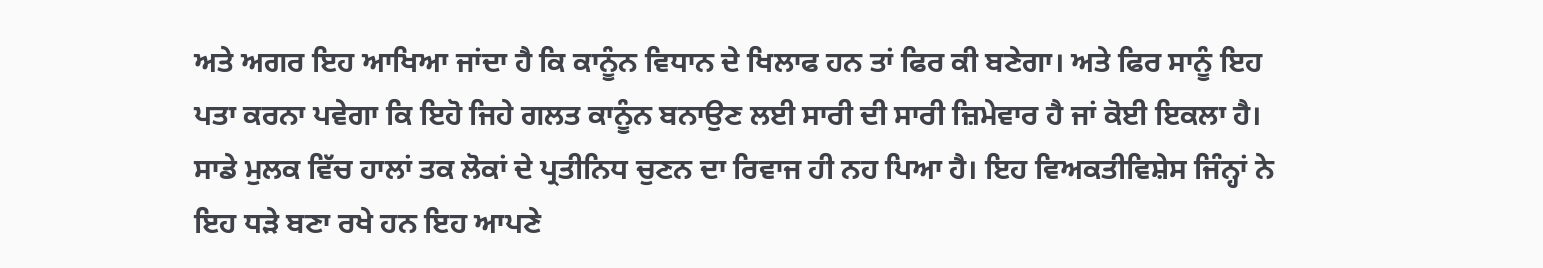ਅਤੇ ਅਗਰ ਇਹ ਆਖਿਆ ਜਾਂਦਾ ਹੈ ਕਿ ਕਾਨੂੰਨ ਵਿਧਾਨ ਦੇ ਖਿਲਾਫ ਹਨ ਤਾਂ ਫਿਰ ਕੀ ਬਣੇਗਾ। ਅਤੇ ਫਿਰ ਸਾਨੂੰ ਇਹ ਪਤਾ ਕਰਨਾ ਪਵੇਗਾ ਕਿ ਇਹੋ ਜਿਹੇ ਗਲਤ ਕਾਨੂੰਨ ਬਨਾਉਣ ਲਈ ਸਾਰੀ ਦੀ ਸਾਰੀ ਜ਼ਿਮੇਵਾਰ ਹੈ ਜਾਂ ਕੋਈ ਇਕਲਾ ਹੈ।
ਸਾਡੇ ਮੁਲਕ ਵਿੱਚ ਹਾਲਾਂ ਤਕ ਲੋਕਾਂ ਦੇ ਪ੍ਰਤੀਨਿਧ ਚੁਣਨ ਦਾ ਰਿਵਾਜ ਹੀ ਨਹ ਪਿਆ ਹੈ। ਇਹ ਵਿਅਕਤੀਵਿਸ਼ੇਸ ਜਿੰਨ੍ਹਾਂ ਨੇ ਇਹ ਧੜੇ ਬਣਾ ਰਖੇ ਹਨ ਇਹ ਆਪਣੇ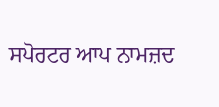ਸਪੋਰਟਰ ਆਪ ਨਾਮਜ਼ਦ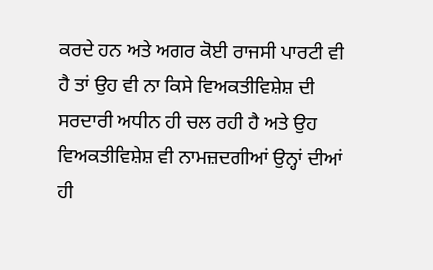ਕਰਦੇ ਹਨ ਅਤੇ ਅਗਰ ਕੋਈ ਰਾਜਸੀ ਪਾਰਟੀ ਵੀ ਹੈ ਤਾਂ ਉਹ ਵੀ ਨਾ ਕਿਸੇ ਵਿਅਕਤੀਵਿਸ਼ੇਸ਼ ਦੀ ਸਰਦਾਰੀ ਅਧੀਨ ਹੀ ਚਲ ਰਹੀ ਹੈ ਅਤੇ ਉਹ ਵਿਅਕਤੀਵਿਸ਼ੇਸ਼ ਵੀ ਨਾਮਜ਼ਦਗੀਆਂ ਉਨ੍ਹਾਂ ਦੀਆਂ ਹੀ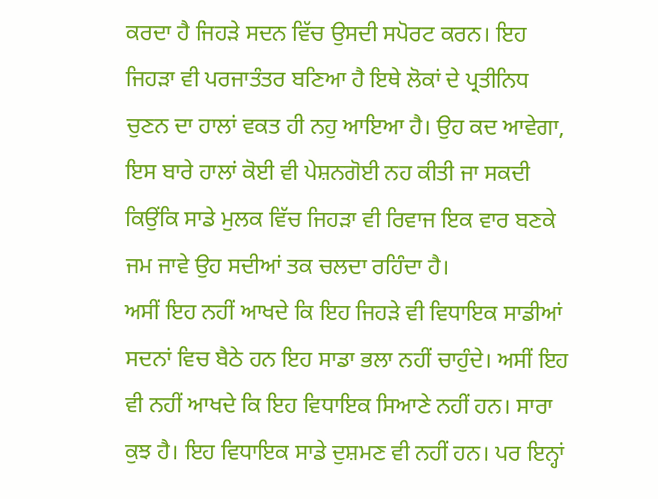ਕਰਦਾ ਹੈ ਜਿਹੜੇ ਸਦਨ ਵਿੱਚ ਉਸਦੀ ਸਪੋਰਟ ਕਰਨ। ਇਹ ਜਿਹੜਾ ਵੀ ਪਰਜਾਤੰਤਰ ਬਣਿਆ ਹੈ ਇਥੇ ਲੋਕਾਂ ਦੇ ਪ੍ਰਤੀਨਿਧ ਚੁਣਨ ਦਾ ਹਾਲਾਂ ਵਕਤ ਹੀ ਨਹੁ ਆਇਆ ਹੈ। ਉਹ ਕਦ ਆਵੇਗਾ, ਇਸ ਬਾਰੇ ਹਾਲਾਂ ਕੋਈ ਵੀ ਪੇਸ਼ਨਗੋਈ ਨਹ ਕੀਤੀ ਜਾ ਸਕਦੀ ਕਿਉਂਕਿ ਸਾਡੇ ਮੁਲਕ ਵਿੱਚ ਜਿਹੜਾ ਵੀ ਰਿਵਾਜ ਇਕ ਵਾਰ ਬਣਕੇ ਜਮ ਜਾਵੇ ਉਹ ਸਦੀਆਂ ਤਕ ਚਲਦਾ ਰਹਿੰਦਾ ਹੈ।
ਅਸੀਂ ਇਹ ਨਹੀਂ ਆਖਦੇ ਕਿ ਇਹ ਜਿਹੜੇ ਵੀ ਵਿਧਾਇਕ ਸਾਡੀਆਂ ਸਦਨਾਂ ਵਿਚ ਬੈਠੇ ਹਨ ਇਹ ਸਾਡਾ ਭਲਾ ਨਹੀਂ ਚਾਹੁੰਦੇ। ਅਸੀਂ ਇਹ ਵੀ ਨਹੀਂ ਆਖਦੇ ਕਿ ਇਹ ਵਿਧਾਇਕ ਸਿਆਣੇ ਨਹੀਂ ਹਨ। ਸਾਰਾ ਕੁਝ ਹੈ। ਇਹ ਵਿਧਾਇਕ ਸਾਡੇ ਦੁਸ਼ਮਣ ਵੀ ਨਹੀਂ ਹਨ। ਪਰ ਇਨ੍ਹਾਂ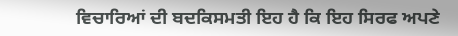ਵਿਚਾਰਿਆਂ ਦੀ ਬਦਕਿਸਮਤੀ ਇਹ ਹੈ ਕਿ ਇਹ ਸਿਰਫ ਅਪਣੇ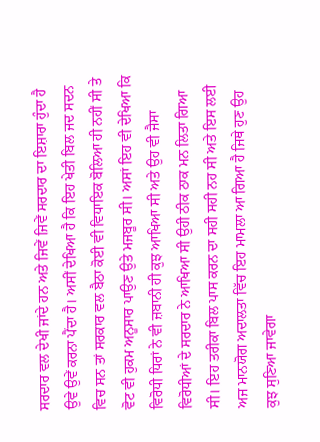ਸਰਦਾਰ ਵਲ ਦੇਖੀ ਜਾਂਦੇ ਹਨ ਅਤੇ ਜਿਵੇਂ ਜਿਵੇਂ ਸਰਦਾਰ ਦਾ ਇਸ਼ਾਰਾ ਹੁੰਦਾ ਹੈ ਉਵੇ ਉਵੇਂ ਕਰਨਾ ਪੈਂਦਾ ਹੈ। ਅਸੀਂ ਦੇਖਿਆ ਹੈ ਕਿ ਇਹ ਖੇਤੀ ਬਿਲ ਜਦ ਸਦਨ ਵਿਚ ਸਨ ਤਾਂ ਸਰਕਾਰ ਵਲ ਬੈਠਾ ਕੋਈ ਵੀ ਵਿਧਾਇਕ ਬੋਲਿਆ ਹੀ ਨਹੀਂ ਸੀ ਤੇ ਵੋਟ ਵੀ ਹੁਕਮ ਅਨੂਸਾਰ ਪਾਉਣ ਉਤੇ ਮਜਬੂਰ ਸੀ। ਅਸਾਂ ਇਹ ਵੀ ਦੇਖਿਆ ਕਿ ਵਿਰੋਧੀ ਧਿਰਾਂ ਨੇ ਵੀ ਜ਼ਬਾਨੀ ਹੀ ਕੁਝ ਆਖਿਆ ਸੀ ਅਤੇ ਉਹ ਵੀ ਜੈਸਾ ਵਿਰੋਧੀਆਂ ਦੇ ਸਰਦਾਰ ਨੇ ਆਖਿਆ ਸੀ ਉਹੀ ਠੀਕ ਠਾਕ ਮਨ ਲਿਤਾ ਗਿਆ ਸੀ। ਇਹ ਤਰੀਕਾ ਬਿਲ ਪਾਸ ਕਰਨ ਦਾ ਸਹੀ ਸਹੀ ਨਹ ਸੀ ਅਤੇ ਇਸ ਲਈ ਅਜ ਮਾਨਯੋਗ ਅਦਾਲਤਾ ਵਿੱਚ ਇਹ ਮਾਮਲਾ ਆ ਗਿਆ ਹੈ ਜਿਥੇ ਹੁਣ ਉਹ ਕੁਝ ਸੁਣਿਆ ਜਾਵੇਗਾ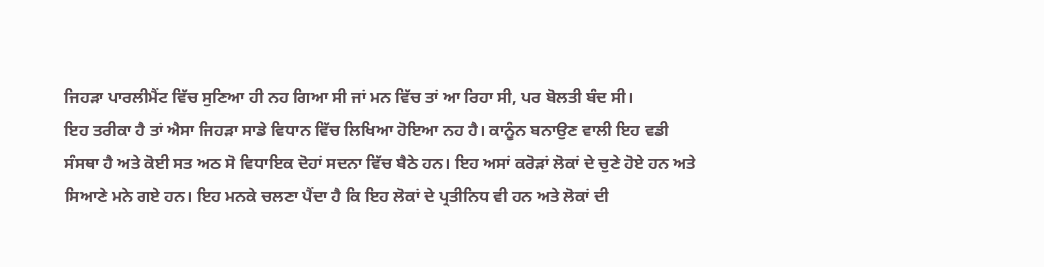ਜਿਹੜਾ ਪਾਰਲੀਮੈਂਟ ਵਿੱਚ ਸੁਣਿਆ ਹੀ ਨਹ ਗਿਆ ਸੀ ਜਾਂ ਮਨ ਵਿੱਚ ਤਾਂ ਆ ਰਿਹਾ ਸੀ, ਪਰ ਬੋਲਤੀ ਬੰਦ ਸੀ।
ਇਹ ਤਰੀਕਾ ਹੈ ਤਾਂ ਐਸਾ ਜਿਹੜਾ ਸਾਡੇ ਵਿਧਾਨ ਵਿੱਚ ਲਿਖਿਆ ਹੋਇਆ ਨਹ ਹੈ। ਕਾਨੂੰਨ ਬਨਾਉਣ ਵਾਲੀ ਇਹ ਵਡੀ ਸੰਸਥਾ ਹੈ ਅਤੇ ਕੋਈ ਸਤ ਅਠ ਸੋ ਵਿਧਾਇਕ ਦੋਹਾਂ ਸਦਨਾ ਵਿੱਚ ਬੈਠੇ ਹਨ। ਇਹ ਅਸਾਂ ਕਰੋੜਾਂ ਲੋਕਾਂ ਦੇ ਚੁਣੇ ਹੋਏ ਹਨ ਅਤੇ ਸਿਆਣੇ ਮਨੇ ਗਏ ਹਨ। ਇਹ ਮਨਕੇ ਚਲਣਾ ਪੈਂਦਾ ਹੈ ਕਿ ਇਹ ਲੋਕਾਂ ਦੇ ਪ੍ਰਤੀਨਿਧ ਵੀ ਹਨ ਅਤੇ ਲੋਕਾਂ ਦੀ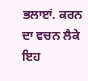ਭਲਾੲਾਂ. ਕਰਨ ਦਾ ਵਚਨ ਲੈਕੇ ਇਹ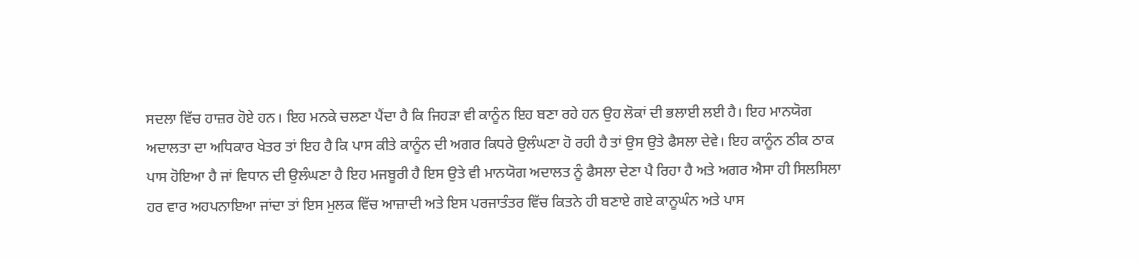ਸਦਲਾ ਵਿੱਚ ਹਾਜ਼ਰ ਹੋਏ ਹਨ। ਇਹ ਮਨਕੇ ਚਲਣਾ ਪੈਂਦਾ ਹੈ ਕਿ ਜਿਹੜਾ ਵੀ ਕਾਨੂੰਨ ਇਹ ਬਣਾ ਰਹੇ ਹਨ ਉਹ ਲੋਕਾਂ ਦੀ ਭਲਾਈ ਲਈ ਹੈ। ਇਹ ਮਾਨਯੋਗ ਅਦਾਲਤਾ ਦਾ ਅਧਿਕਾਰ ਖੇਤਰ ਤਾਂ ਇਹ ਹੈ ਕਿ ਪਾਸ ਕੀਤੇ ਕਾਨੂੰਨ ਦੀ ਅਗਰ ਕਿਧਰੇ ਉਲੰਘਣਾ ਹੋ ਰਹੀ ਹੈ ਤਾਂ ਉਸ ਉਤੇ ਫੈਸਲਾ ਦੇਵੇ। ਇਹ ਕਾਨੂੰਨ ਠੀਕ ਠਾਕ ਪਾਸ ਹੋਇਆ ਹੈ ਜਾਂ ਵਿਧਾਨ ਦੀ ਉਲੰਘਣਾ ਹੈ ਇਹ ਮਜਬੂਰੀ ਹੈ ਇਸ ਉਤੇ ਵੀ ਮਾਨਯੋਗ ਅਦਾਲਤ ਨੂੰ ਫੈਸਲਾ ਦੇਣਾ ਪੈ ਰਿਹਾ ਹੈ ਅਤੇ ਅਗਰ ਐਸਾ ਹੀ ਸਿਲਸਿਲਾ ਹਰ ਵਾਰ ਅਹਪਨਾਇਆ ਜਾਂਦਾ ਤਾਂ ਇਸ ਮੁਲਕ ਵਿੱਚ ਆਜ਼ਾਦੀ ਅਤੇ ਇਸ ਪਰਜਾਤੰਤਰ ਵਿੱਚ ਕਿਤਨੇ ਹੀ ਬਣਾਏ ਗਏ ਕਾਨੂਘੰਨ ਅਤੇ ਪਾਸ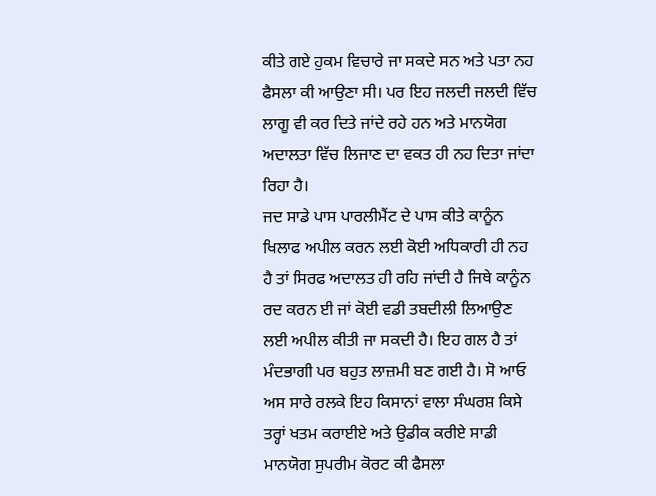ਕੀਤੇ ਗਏ ਹੁਕਮ ਵਿਚਾਰੇ ਜਾ ਸਕਦੇ ਸਨ ਅਤੇ ਪਤਾ ਨਹ ਫੈਸਲਾ ਕੀ ਆਉਣਾ ਸੀ। ਪਰ ਇਹ ਜਲਦੀ ਜਲਦੀ ਵਿੱਚ ਲਾਗੂ ਵੀ ਕਰ ਦਿਤੇ ਜਾਂਦੇ ਰਹੇ ਹਨ ਅਤੇ ਮਾਨਯੋਗ ਅਦਾਲਤਾ ਵਿੱਚ ਲਿਜਾਣ ਦਾ ਵਕਤ ਹੀ ਨਹ ਦਿਤਾ ਜਾਂਦਾ ਰਿਹਾ ਹੈ।
ਜਦ ਸਾਡੇ ਪਾਸ ਪਾਰਲੀਮੈਂਟ ਦੇ ਪਾਸ ਕੀਤੇ ਕਾਨੂੰਨ ਖਿਲਾਫ ਅਪੀਲ ਕਰਨ ਲਈ ਕੋਈ ਅਧਿਕਾਰੀ ਹੀ ਨਹ ਹੈ ਤਾਂ ਸਿਰਫ ਅਦਾਲਤ ਹੀ ਰਹਿ ਜਾਂਦੀ ਹੈ ਜਿਥੇ ਕਾਨੂੰਨ ਰਦ ਕਰਨ ਈ ਜਾਂ ਕੋਈ ਵਡੀ ਤਬਦੀਲੀ ਲਿਆਉਣ ਲਈ ਅਪੀਲ ਕੀਤੀ ਜਾ ਸਕਦੀ ਹੈ। ਇਹ ਗਲ ਹੈ ਤਾਂ ਮੰਦਭਾਗੀ ਪਰ ਬਹੁਤ ਲਾਜ਼ਮੀ ਬਣ ਗਈ ਹੈ। ਸੋ ਆਓ ਅਸ ਸਾਰੇ ਰਲਕੇ ਇਹ ਕਿਸਾਨਾਂ ਵਾਲਾ ਸੰਘਰਸ਼ ਕਿਸੇ ਤਰ੍ਹਾਂ ਖਤਮ ਕਰਾਈਏ ਅਤੇ ਉਡੀਕ ਕਰੀਏ ਸਾਡੀ ਮਾਨਯੋਗ ਸੁਪਰੀਮ ਕੋਰਟ ਕੀ ਫੈਸਲਾ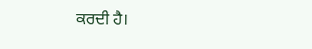ਕਰਦੀ ਹੈ।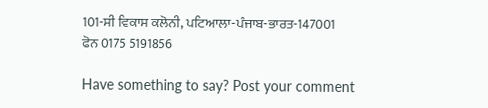101-ਸੀ ਵਿਕਾਸ ਕਲੋਨੀ, ਪਟਿਆਲਾ-ਪੰਜਾਬ-ਭਾਰਤ-147001
ਫੋਨ 0175 5191856

Have something to say? Post your comment